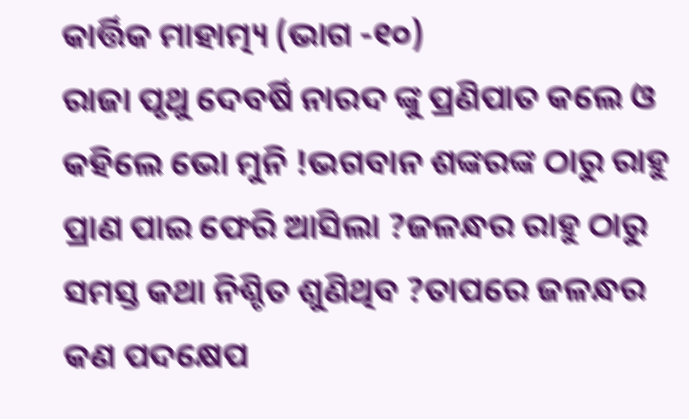କାର୍ତ୍ତିକ ମାହାତ୍ମ୍ୟ (ଭାଗ -୧୦)
ରାଜା ପୃଥୁ ଦେବର୍ଷି ନାରଦ ଙ୍କୁ ପ୍ରଣିପାତ କଲେ ଓ କହିଲେ ଭୋ ମୁନି !ଭଗବାନ ଶଙ୍କରଙ୍କ ଠାରୁ ରାହୁ ପ୍ରାଣ ପାଇ ଫେରି ଆସିଲା ?ଜଳନ୍ଧର ରାହୁ ଠାରୁ ସମସ୍ତ କଥା ନିଶ୍ଚିତ ଶୁଣିଥିବ ?ତାପରେ ଜଳନ୍ଧର କଣ ପଦକ୍ଷେପ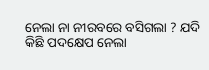ନେଲା ନା ନୀରବରେ ବସିଗଲା ? ଯଦି କିଛି ପଦକ୍ଷେପ ନେଲା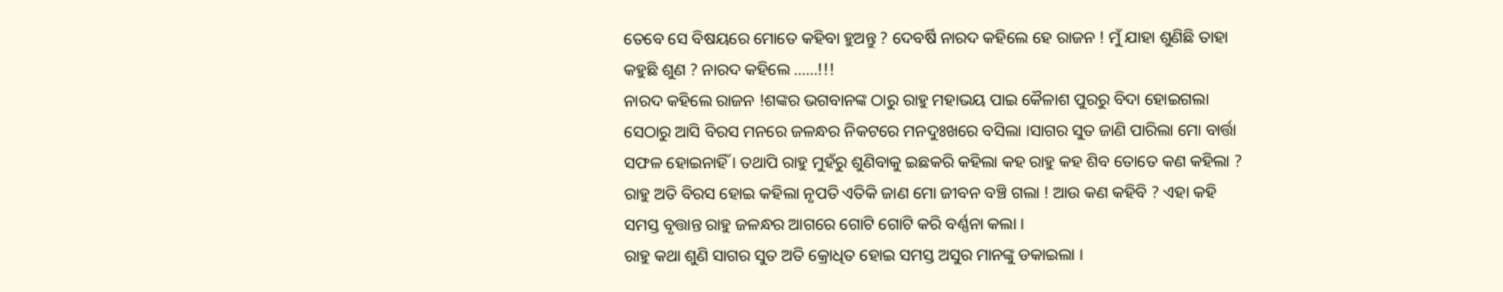ତେବେ ସେ ବିଷୟରେ ମୋତେ କହିବା ହୁଅନ୍ତୁ ? ଦେବର୍ଷି ନାରଦ କହିଲେ ହେ ରାଜନ ! ମୁଁ ଯାହା ଶୁଣିଛି ତାହା କହୁଛି ଶୁଣ ? ନାରଦ କହିଲେ ......!!!
ନାରଦ କହିଲେ ରାଜନ !ଶଙ୍କର ଭଗବାନଙ୍କ ଠାରୁ ରାହୁ ମହାଭୟ ପାଇ କୈଳାଶ ପୁରରୁ ବିଦା ହୋଇଗଲା ସେଠାରୁ ଆସି ବିରସ ମନରେ ଜଳନ୍ଧର ନିକଟରେ ମନଦୁଃଖରେ ବସିଲା ।ସାଗର ସୁତ ଜାଣି ପାରିଲା ମୋ ବାର୍ତ୍ତା ସଫଳ ହୋଇନାହିଁ । ତଥାପି ରାହୁ ମୁହଁରୁ ଶୁଣିବାକୁ ଇଛକରି କହିଲା କହ ରାହୁ କହ ଶିବ ତୋତେ କଣ କହିଲା ? ରାହୁ ଅତି ବିରସ ହୋଇ କହିଲା ନୃପତି ଏତିକି ଜାଣ ମୋ ଜୀବନ ବଞ୍ଚି ଗଲା ! ଆଉ କଣ କହିବି ? ଏହା କହି ସମସ୍ତ ବୃତ୍ତାନ୍ତ ରାହୁ ଜଳନ୍ଧର ଆଗରେ ଗୋଟି ଗୋଟି କରି ବର୍ଣ୍ଣନା କଲା ।
ରାହୁ କଥା ଶୁଣି ସାଗର ସୁତ ଅତି କ୍ରୋଧିତ ହୋଇ ସମସ୍ତ ଅସୁର ମାନଙ୍କୁ ଡକାଇଲା ।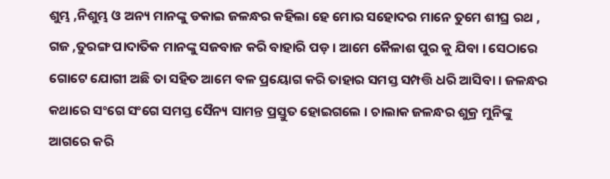ଶୁମ୍ଭ ,ନିଶୁମ୍ଭ ଓ ଅନ୍ୟ ମାନଙ୍କୁ ଡକାଇ ଜଳନ୍ଧର କହିଲା ହେ ମୋର ସହୋଦର ମାନେ ତୁମେ ଶୀଘ୍ର ରଥ , ଗଜ ,ତୁରଙ୍ଗ ପାଦାତିକ ମାନଙ୍କୁ ସଜବାଜ କରି ବାହାରି ପଡ଼ । ଆମେ କୈଳାଶ ପୁର କୁ ଯିବା । ସେଠାରେ ଗୋଟେ ଯୋଗୀ ଅଛି ତା ସହିତ ଆମେ ବଳ ପ୍ରୟୋଗ କରି ତାହାର ସମସ୍ତ ସମ୍ପତ୍ତି ଧରି ଆସିବା । ଜଳନ୍ଧର କଥାରେ ସଂଗେ ସଂଗେ ସମସ୍ତ ସୈନ୍ୟ ସାମନ୍ତ ପ୍ରସ୍ତୁତ ହୋଇଗଲେ । ଚାଲାକ ଜଳନ୍ଧର ଶୁକ୍ର ମୁନିଙ୍କୁ ଆଗରେ କରି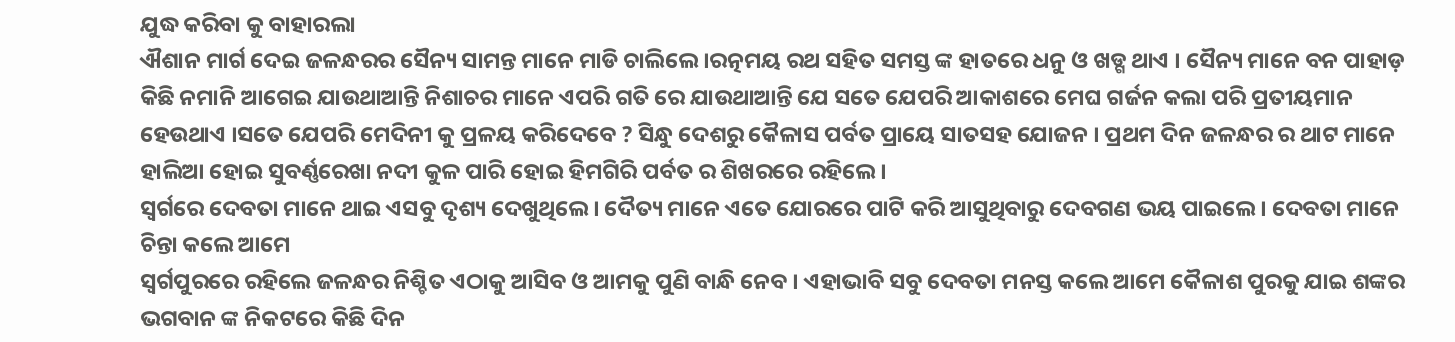ଯୁଦ୍ଧ କରିବା କୁ ବାହାରଲା
ଐଶାନ ମାର୍ଗ ଦେଇ ଜଳନ୍ଧରର ସୈନ୍ୟ ସାମନ୍ତ ମାନେ ମାଡି ଚାଲିଲେ ।ରତ୍ନମୟ ରଥ ସହିତ ସମସ୍ତ ଙ୍କ ହାତରେ ଧନୁ ଓ ଖଡ୍ଗ ଥାଏ । ସୈନ୍ୟ ମାନେ ବନ ପାହାଡ଼ କିଛି ନମାନି ଆଗେଇ ଯାଉଥାଆନ୍ତି ନିଶାଚର ମାନେ ଏପରି ଗତି ରେ ଯାଉଥାଆନ୍ତି ଯେ ସତେ ଯେପରି ଆକାଶରେ ମେଘ ଗର୍ଜନ କଲା ପରି ପ୍ରତୀୟମାନ ହେଉଥାଏ ।ସତେ ଯେପରି ମେଦିନୀ କୁ ପ୍ରଳୟ କରିଦେବେ ? ସିନ୍ଧୁ ଦେଶରୁ କୈଳାସ ପର୍ବତ ପ୍ରାୟେ ସାତସହ ଯୋଜନ । ପ୍ରଥମ ଦିନ ଜଳନ୍ଧର ର ଥାଟ ମାନେ ହାଲିଆ ହୋଇ ସୁବର୍ଣ୍ଣରେଖା ନଦୀ କୁଳ ପାରି ହୋଇ ହିମଗିରି ପର୍ବତ ର ଶିଖରରେ ରହିଲେ ।
ସ୍ଵର୍ଗରେ ଦେବତା ମାନେ ଥାଇ ଏସବୁ ଦୃଶ୍ୟ ଦେଖୁଥିଲେ । ଦୈତ୍ୟ ମାନେ ଏତେ ଯୋରରେ ପାଟି କରି ଆସୁଥିବାରୁ ଦେବଗଣ ଭୟ ପାଇଲେ । ଦେବତା ମାନେ ଚିନ୍ତା କଲେ ଆମେ
ସ୍ୱର୍ଗପୁରରେ ରହିଲେ ଜଳନ୍ଧର ନିଶ୍ଚିତ ଏଠାକୁ ଆସିବ ଓ ଆମକୁ ପୁଣି ବାନ୍ଧି ନେବ । ଏହାଭାବି ସବୁ ଦେବତା ମନସ୍ତ କଲେ ଆମେ କୈଳାଶ ପୁରକୁ ଯାଇ ଶଙ୍କର ଭଗବାନ ଙ୍କ ନିକଟରେ କିଛି ଦିନ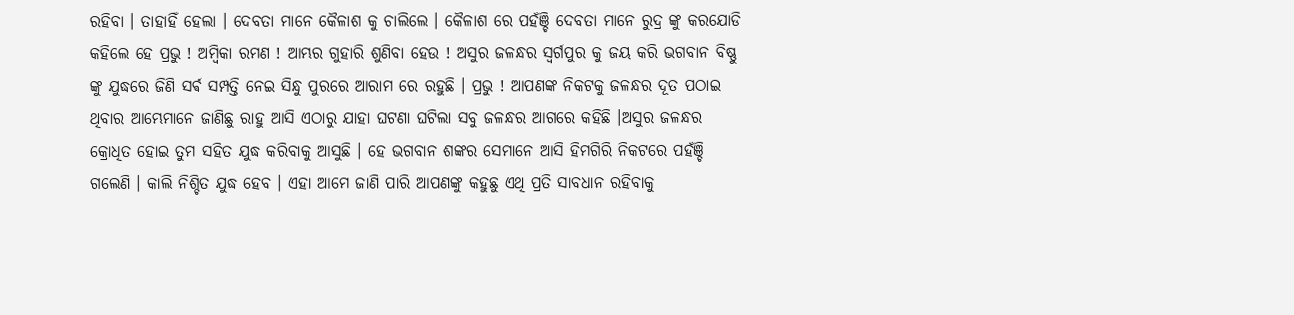ରହିବା । ତାହାହିଁ ହେଲା । ଦେବତା ମାନେ କୈଳାଶ କୁ ଚାଲିଲେ । କୈଳାଶ ରେ ପହଁଞ୍ଚି ଦେବତା ମାନେ ରୁଦ୍ର ଙ୍କୁ କରଯୋଡି କହିଲେ ହେ ପ୍ରଭୁ ! ଅମ୍ବିକା ରମଣ ! ଆମ୍ଭର ଗୁହାରି ଶୁଣିବା ହେଉ ! ଅସୁର ଜଳନ୍ଧର ସ୍ୱର୍ଗପୁର କୁ ଜୟ କରି ଭଗବାନ ବିଷ୍ଣୁ ଙ୍କୁ ଯୁଦ୍ଧରେ ଜିଣି ସର୍ଵ ସମ୍ପତ୍ତି ନେଇ ସିନ୍ଧୁ ପୁରରେ ଆରାମ ରେ ରହୁଛି । ପ୍ରଭୁ ! ଆପଣଙ୍କ ନିକଟକୁ ଜଳନ୍ଧର ଦୂତ ପଠାଇ ଥିବାର ଆମ୍ଭେମାନେ ଜାଣିଛୁ ରାହୁ ଆସି ଏଠାରୁ ଯାହା ଘଟଣା ଘଟିଲା ସବୁ ଜଳନ୍ଧର ଆଗରେ କହିଛି ।ଅସୁର ଜଳନ୍ଧର କ୍ରୋଧିତ ହୋଇ ତୁମ ସହିତ ଯୁଦ୍ଧ କରିବାକୁ ଆସୁଛି । ହେ ଭଗବାନ ଶଙ୍କର ସେମାନେ ଆସି ହିମଗିରି ନିକଟରେ ପହଁଞ୍ଚି ଗଲେଣି । କାଲି ନିଶ୍ଚିତ ଯୁଦ୍ଧ ହେବ । ଏହା ଆମେ ଜାଣି ପାରି ଆପଣଙ୍କୁ କହୁଛୁ ଏଥି ପ୍ରତି ସାବଧାନ ରହିବାକୁ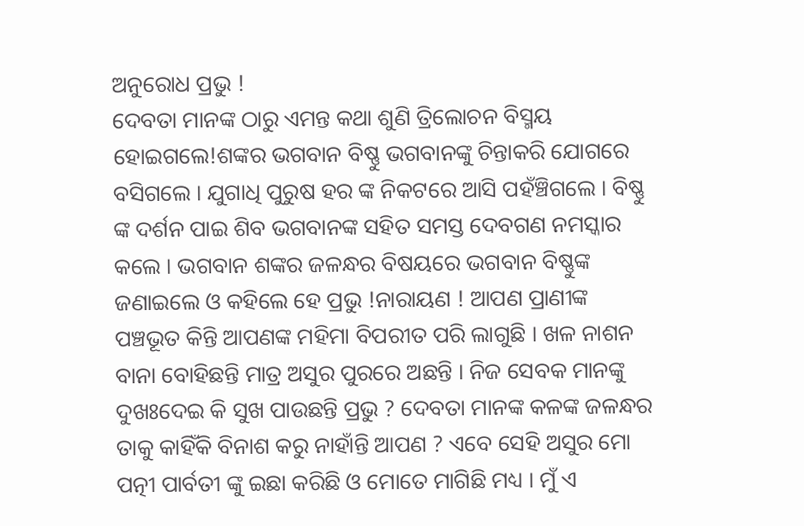ଅନୁରୋଧ ପ୍ରଭୁ !
ଦେବତା ମାନଙ୍କ ଠାରୁ ଏମନ୍ତ କଥା ଶୁଣି ତ୍ରିଲୋଚନ ବିସ୍ମୟ ହୋଇଗଲେ!ଶଙ୍କର ଭଗବାନ ବିଷ୍ଣୁ ଭଗବାନଙ୍କୁ ଚିନ୍ତାକରି ଯୋଗରେ ବସିଗଲେ । ଯୁଗାଧି ପୁରୁଷ ହର ଙ୍କ ନିକଟରେ ଆସି ପହଁଞ୍ଚିଗଲେ । ବିଷ୍ଣୁ ଙ୍କ ଦର୍ଶନ ପାଇ ଶିବ ଭଗବାନଙ୍କ ସହିତ ସମସ୍ତ ଦେବଗଣ ନମସ୍କାର କଲେ । ଭଗବାନ ଶଙ୍କର ଜଳନ୍ଧର ବିଷୟରେ ଭଗବାନ ବିଷ୍ଣୁଙ୍କ ଜଣାଇଲେ ଓ କହିଲେ ହେ ପ୍ରଭୁ !ନାରାୟଣ ! ଆପଣ ପ୍ରାଣୀଙ୍କ ପଞ୍ଚଭୂତ କିନ୍ତି ଆପଣଙ୍କ ମହିମା ବିପରୀତ ପରି ଲାଗୁଛି । ଖଳ ନାଶନ ବାନା ବୋହିଛନ୍ତି ମାତ୍ର ଅସୁର ପୁରରେ ଅଛନ୍ତି । ନିଜ ସେବକ ମାନଙ୍କୁ ଦୁଖଃଦେଇ କି ସୁଖ ପାଉଛନ୍ତି ପ୍ରଭୁ ? ଦେବତା ମାନଙ୍କ କଳଙ୍କ ଜଳନ୍ଧର ତାକୁ କାହିଁକି ବିନାଶ କରୁ ନାହାଁନ୍ତି ଆପଣ ? ଏବେ ସେହି ଅସୁର ମୋ ପତ୍ନୀ ପାର୍ବତୀ ଙ୍କୁ ଇଛା କରିଛି ଓ ମୋତେ ମାଗିଛି ମଧ୍ୟ । ମୁଁ ଏ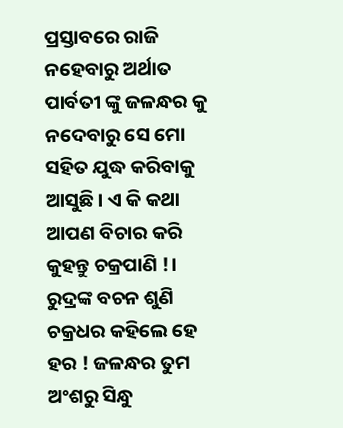ପ୍ରସ୍ତାବରେ ରାଜି ନହେବାରୁ ଅର୍ଥାତ ପାର୍ବତୀ ଙ୍କୁ ଜଳନ୍ଧର କୁ ନଦେବାରୁ ସେ ମୋ ସହିତ ଯୁଦ୍ଧ କରିବାକୁ ଆସୁଛି । ଏ କି କଥା
ଆପଣ ବିଚାର କରି କୁହନ୍ତୁ ଚକ୍ରପାଣି !।
ରୁଦ୍ରଙ୍କ ବଚନ ଶୁଣି ଚକ୍ରଧର କହିଲେ ହେ ହର ! ଜଳନ୍ଧର ତୁମ ଅଂଶରୁ ସିନ୍ଧୁ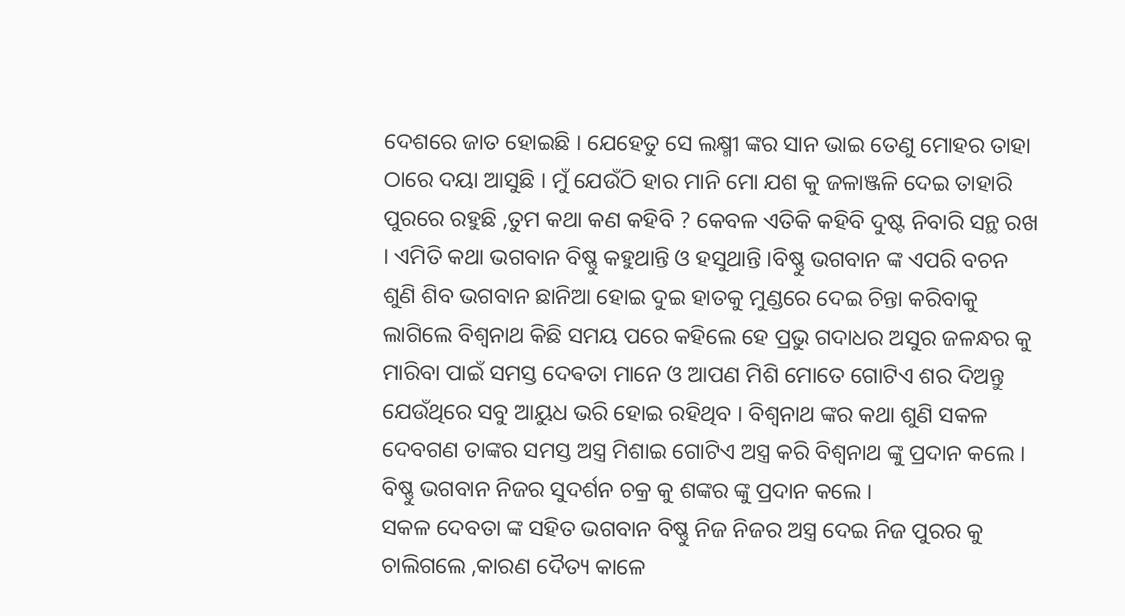ଦେଶରେ ଜାତ ହୋଇଛି । ଯେହେତୁ ସେ ଲକ୍ଷ୍ମୀ ଙ୍କର ସାନ ଭାଇ ତେଣୁ ମୋହର ତାହା ଠାରେ ଦୟା ଆସୁଛି । ମୁଁ ଯେଉଁଠି ହାର ମାନି ମୋ ଯଶ କୁ ଜଳାଞ୍ଜଳି ଦେଇ ତାହାରି ପୁରରେ ରହୁଛି ,ତୁମ କଥା କଣ କହିବି ? କେବଳ ଏତିକି କହିବି ଦୁଷ୍ଟ ନିବାରି ସନ୍ଥ ରଖ । ଏମିତି କଥା ଭଗବାନ ବିଷ୍ଣୁ କହୁଥାନ୍ତି ଓ ହସୁଥାନ୍ତି ।ବିଷ୍ଣୁ ଭଗବାନ ଙ୍କ ଏପରି ବଚନ ଶୁଣି ଶିବ ଭଗବାନ ଛାନିଆ ହୋଇ ଦୁଇ ହାତକୁ ମୁଣ୍ଡରେ ଦେଇ ଚିନ୍ତା କରିବାକୁ ଲାଗିଲେ ବିଶ୍ୱନାଥ କିଛି ସମୟ ପରେ କହିଲେ ହେ ପ୍ରଭୁ ଗଦାଧର ଅସୁର ଜଳନ୍ଧର କୁ ମାରିବା ପାଇଁ ସମସ୍ତ ଦେଵତା ମାନେ ଓ ଆପଣ ମିଶି ମୋତେ ଗୋଟିଏ ଶର ଦିଅନ୍ତୁ ଯେଉଁଥିରେ ସବୁ ଆୟୁଧ ଭରି ହୋଇ ରହିଥିବ । ବିଶ୍ୱନାଥ ଙ୍କର କଥା ଶୁଣି ସକଳ ଦେବଗଣ ତାଙ୍କର ସମସ୍ତ ଅସ୍ତ୍ର ମିଶାଇ ଗୋଟିଏ ଅସ୍ତ୍ର କରି ବିଶ୍ୱନାଥ ଙ୍କୁ ପ୍ରଦାନ କଲେ । ବିଷ୍ଣୁ ଭଗବାନ ନିଜର ସୁଦର୍ଶନ ଚକ୍ର କୁ ଶଙ୍କର ଙ୍କୁ ପ୍ରଦାନ କଲେ ।
ସକଳ ଦେବତା ଙ୍କ ସହିତ ଭଗବାନ ବିଷ୍ଣୁ ନିଜ ନିଜର ଅସ୍ତ୍ର ଦେଇ ନିଜ ପୁରର କୁ ଚାଲିଗଲେ ,କାରଣ ଦୈତ୍ୟ କାଳେ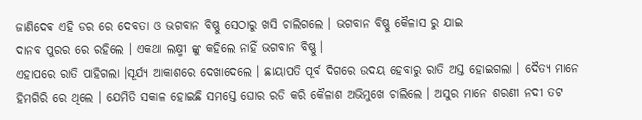ଜାଣିଦେଵ ଏହି ଡର ରେ ଦେବତା ଓ ଭଗବାନ ବିଷ୍ଣୁ ସେଠାରୁ ଖସି ଚାଲିଗଲେ । ଭଗବାନ ବିଷ୍ଣୁ କୈଳାସ ରୁ ଯାଇ
ଦାନବ ପୁରର ରେ ରହିଲେ । ଏକଥା ଲକ୍ଷ୍ମୀ ଙ୍କୁ କହିଲେ ନାହିଁ ଭଗବାନ ବିଷ୍ଣୁ ।
ଏହାପରେ ରାତି ପାହିଗଲା ।ସୂର୍ଯ୍ୟ ଆକାଶରେ ଦେଖାଦେଲେ । ଛାୟାପତି ପୂର୍ବ ଦିଗରେ ଉଦୟ ହେବାରୁ ରାତି ଅସ୍ତ ହୋଇଗଲା । ଦୈତ୍ୟ ମାନେ ହିମଗିରି ରେ ଥିଲେ । ଯେମିତି ସକାଳ ହୋଇଛି ସମସ୍ତେ ଘୋର ରଡି କରି କୈଳାଶ ଅଭିମୁଖେ ଚାଲିଲେ । ଅସୁର ମାନେ ଶରଣୀ ନଦୀ ତଟ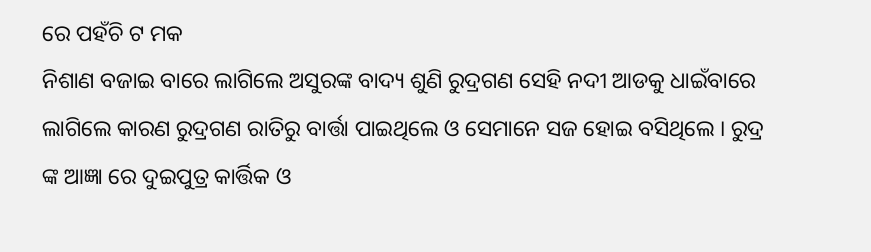ରେ ପହଁଚି ଟ ମକ
ନିଶାଣ ବଜାଇ ବାରେ ଲାଗିଲେ ଅସୁରଙ୍କ ବାଦ୍ୟ ଶୁଣି ରୁଦ୍ରଗଣ ସେହି ନଦୀ ଆଡକୁ ଧାଇଁବାରେ ଲାଗିଲେ କାରଣ ରୁଦ୍ରଗଣ ରାତିରୁ ବାର୍ତ୍ତା ପାଇଥିଲେ ଓ ସେମାନେ ସଜ ହୋଇ ବସିଥିଲେ । ରୁଦ୍ର ଙ୍କ ଆଜ୍ଞା ରେ ଦୁଇପୁତ୍ର କାର୍ତ୍ତିକ ଓ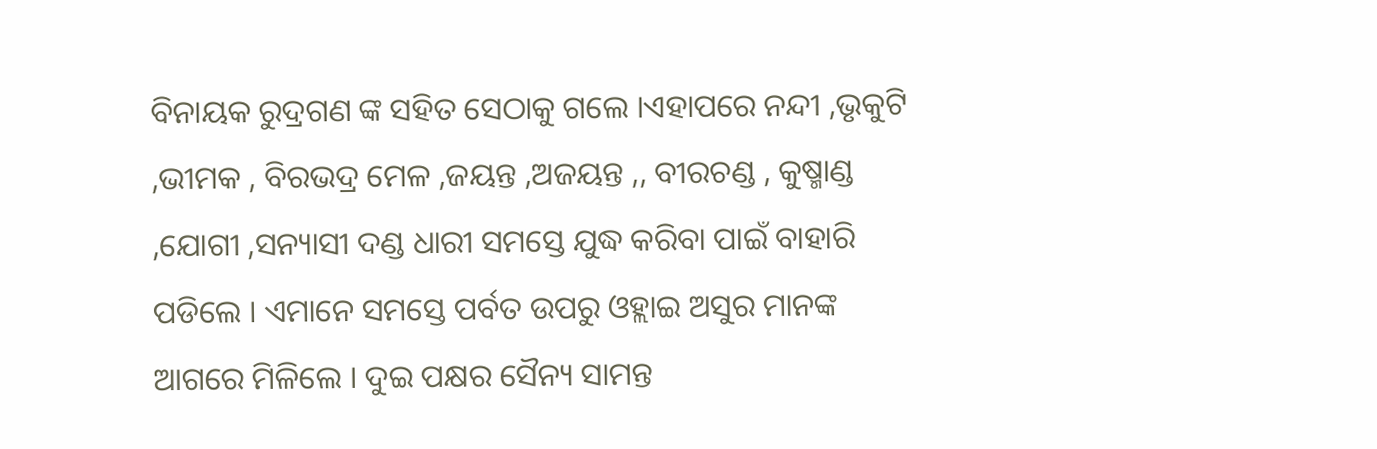ବିନାୟକ ରୁଦ୍ରଗଣ ଙ୍କ ସହିତ ସେଠାକୁ ଗଲେ ।ଏହାପରେ ନନ୍ଦୀ ,ଭୃକୁଟି ,ଭୀମକ , ବିରଭଦ୍ର ମେଳ ,ଜୟନ୍ତ ,ଅଜୟନ୍ତ ,, ବୀରଚଣ୍ଡ , କୁଷ୍ମାଣ୍ଡ ,ଯୋଗୀ ,ସନ୍ୟାସୀ ଦଣ୍ଡ ଧାରୀ ସମସ୍ତେ ଯୁଦ୍ଧ କରିବା ପାଇଁ ବାହାରି ପଡିଲେ । ଏମାନେ ସମସ୍ତେ ପର୍ବତ ଉପରୁ ଓହ୍ଲାଇ ଅସୁର ମାନଙ୍କ ଆଗରେ ମିଳିଲେ । ଦୁଇ ପକ୍ଷର ସୈନ୍ୟ ସାମନ୍ତ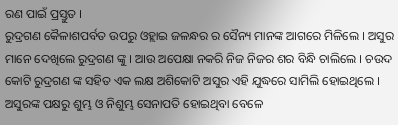ରଣ ପାଇଁ ପ୍ରସ୍ତୁତ ।
ରୁଦ୍ରଗଣ କୈଳାଶପର୍ବତ ଉପରୁ ଓହ୍ଲାଇ ଜଳନ୍ଧର ର ସୈନ୍ୟ ମାନଙ୍କ ଆଗରେ ମିଳିଲେ । ଅସୁର ମାନେ ଦେଖିଲେ ରୁଦ୍ରଗଣ ଙ୍କୁ । ଆଉ ଅପେକ୍ଷା ନକରି ନିଜ ନିଜର ଶର ବିନ୍ଧି ଚାଲିଲେ । ଚଉଦ କୋଟି ରୁଦ୍ରଗଣ ଙ୍କ ସହିତ ଏକ ଲକ୍ଷ ଅଶିକୋଟି ଅସୁର ଏହି ଯୁଦ୍ଧରେ ସାମିଲି ହୋଇଥିଲେ । ଅସୁରଙ୍କ ପକ୍ଷରୁ ଶୁମ୍ଭ ଓ ନିଶୁମ୍ଭ ସେନାପତି ହୋଇଥିବା ବେଳେ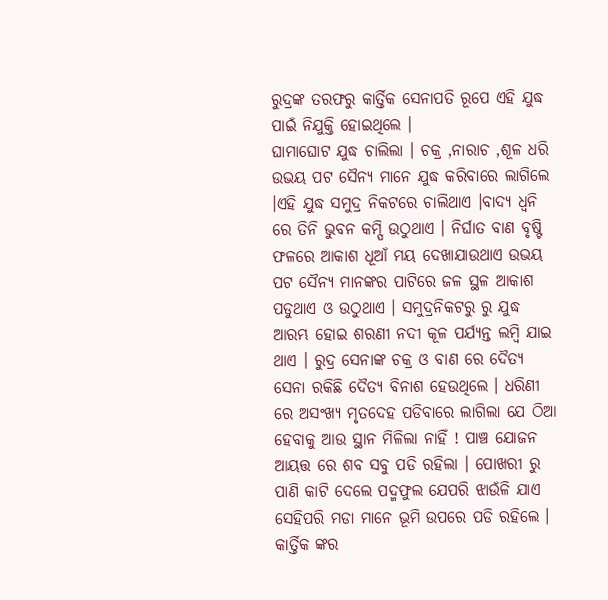ରୁଦ୍ରଙ୍କ ତରଫରୁ କାର୍ତ୍ତିକ ସେନାପତି ରୂପେ ଏହି ଯୁଦ୍ଧ ପାଇଁ ନିଯୁକ୍ତି ହୋଇଥିଲେ ।
ଘାମାଘୋଟ ଯୁଦ୍ଧ ଚାଲିଲା । ଚକ୍ର ,ନାରାଚ ,ଶୂଳ ଧରି ଉଭୟ ପଟ ସୈନ୍ୟ ମାନେ ଯୁଦ୍ଧ କରିବାରେ ଲାଗିଲେ ।ଏହି ଯୁଦ୍ଧ ସମୁଦ୍ର ନିକଟରେ ଚାଲିଥାଏ ।ବାଦ୍ୟ ଧ୍ୱନି ରେ ତିନି ଭୁବନ କମ୍ପି ଉଠୁଥାଏ । ନିର୍ଘାତ ବାଣ ବୃଷ୍ଟି ଫଳରେ ଆକାଶ ଧୂଆଁ ମୟ ଦେଖାଯାଉଥାଏ ଉଭୟ ପଟ ସୈନ୍ୟ ମାନଙ୍କର ପାଟିରେ ଜଳ ସ୍ଥଳ ଆକାଶ ପଡୁଥାଏ ଓ ଉଠୁଥାଏ । ସମୁଦ୍ରନିକଟରୁ ରୁ ଯୁଦ୍ଧ ଆରମ୍ଭ ହୋଇ ଶରଣୀ ନଦୀ କୂଳ ପର୍ଯ୍ୟନ୍ତ ଲମ୍ବି ଯାଇ ଥାଏ । ରୁଦ୍ର ସେନାଙ୍କ ଚକ୍ର ଓ ବାଣ ରେ ଦୈତ୍ୟ ସେନା ରକିଛି ଦୈତ୍ୟ ବିନାଶ ହେଉଥିଲେ । ଧରିଣୀ ରେ ଅସଂଖ୍ୟ ମୃତଦେହ ପଡିବାରେ ଲାଗିଲା ଯେ ଠିଆ ହେବାକୁ ଆଉ ସ୍ଥାନ ମିଳିଲା ନାହିଁ ! ପାଞ୍ଚ ଯୋଜନ ଆୟତ୍ତ ରେ ଶବ ସବୁ ପଡି ରହିଲା । ପୋଖରୀ ରୁ ପାଣି କାଟି ଦେଲେ ପଦ୍ମଫୁଲ ଯେପରି ଝାଉଁଳି ଯାଏ ସେହିପରି ମଡା ମାନେ ଭୂମି ଉପରେ ପଡି ରହିଲେ । କାର୍ତ୍ତିକ ଙ୍କର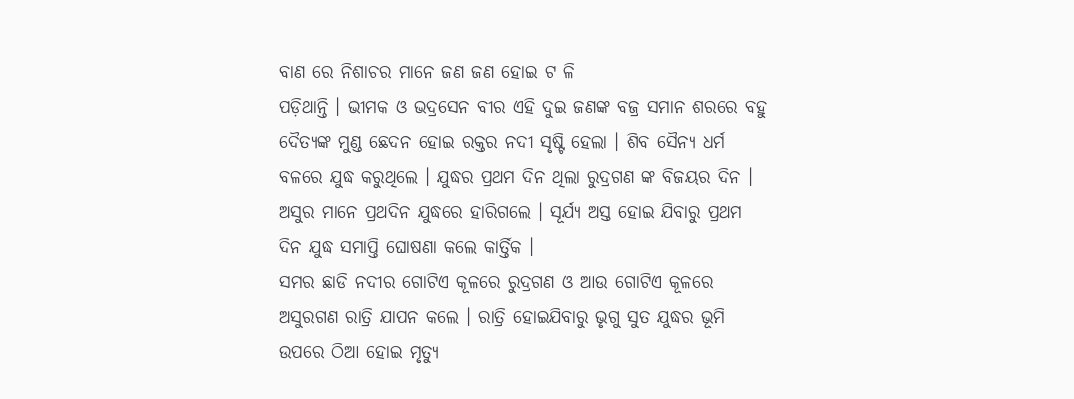ବାଣ ରେ ନିଶାଚର ମାନେ ଜଣ ଜଣ ହୋଇ ଟ ଳି
ପଡ଼ିଥାନ୍ତି । ଭୀମକ ଓ ଭଦ୍ରସେନ ବୀର ଏହି ଦୁଇ ଜଣଙ୍କ ବଜ୍ର ସମାନ ଶରରେ ବହୁ ଦୈତ୍ୟଙ୍କ ମୁଣ୍ଡ ଛେଦନ ହୋଇ ରକ୍ତର ନଦୀ ସୃଷ୍ଟି ହେଲା । ଶିବ ସୈନ୍ୟ ଧର୍ମ ବଳରେ ଯୁଦ୍ଧ କରୁଥିଲେ । ଯୁଦ୍ଧର ପ୍ରଥମ ଦିନ ଥିଲା ରୁଦ୍ରଗଣ ଙ୍କ ବିଜୟର ଦିନ । ଅସୁର ମାନେ ପ୍ରଥଦିନ ଯୁଦ୍ଧରେ ହାରିଗଲେ । ସୂର୍ଯ୍ୟ ଅସ୍ତ ହୋଇ ଯିବାରୁ ପ୍ରଥମ ଦିନ ଯୁଦ୍ଧ ସମାପ୍ତି ଘୋଷଣା କଲେ କାର୍ତ୍ତିକ ।
ସମର ଛାଡି ନଦୀର ଗୋଟିଏ କୂଳରେ ରୁଦ୍ରଗଣ ଓ ଆଉ ଗୋଟିଏ କୂଳରେ ଅସୁରଗଣ ରାତ୍ରି ଯାପନ କଲେ । ରାତ୍ରି ହୋଇଯିବାରୁ ଭୃଗୁ ସୁତ ଯୁଦ୍ଧର ଭୂମି ଉପରେ ଠିଆ ହୋଇ ମୃତ୍ୟୁ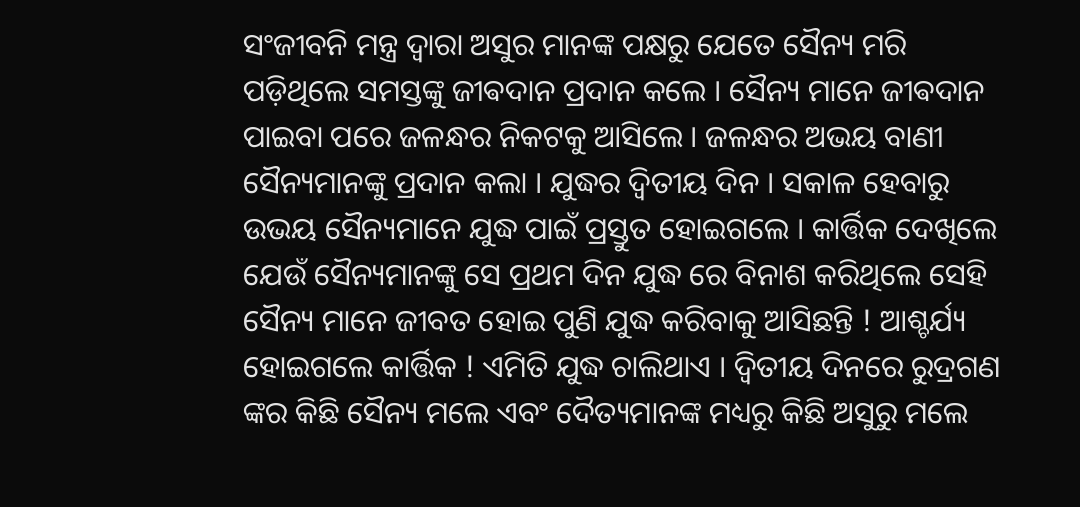ସଂଜୀବନି ମନ୍ତ୍ର ଦ୍ୱାରା ଅସୁର ମାନଙ୍କ ପକ୍ଷରୁ ଯେତେ ସୈନ୍ୟ ମରି ପଡ଼ିଥିଲେ ସମସ୍ତଙ୍କୁ ଜୀଵଦାନ ପ୍ରଦାନ କଲେ । ସୈନ୍ୟ ମାନେ ଜୀଵଦାନ ପାଇବା ପରେ ଜଳନ୍ଧର ନିକଟକୁ ଆସିଲେ । ଜଳନ୍ଧର ଅଭୟ ବାଣୀ ସୈନ୍ୟମାନଙ୍କୁ ପ୍ରଦାନ କଲା । ଯୁଦ୍ଧର ଦ୍ଵିତୀୟ ଦିନ । ସକାଳ ହେବାରୁ ଉଭୟ ସୈନ୍ୟମାନେ ଯୁଦ୍ଧ ପାଇଁ ପ୍ରସ୍ତୁତ ହୋଇଗଲେ । କାର୍ତ୍ତିକ ଦେଖିଲେ ଯେଉଁ ସୈନ୍ୟମାନଙ୍କୁ ସେ ପ୍ରଥମ ଦିନ ଯୁଦ୍ଧ ରେ ବିନାଶ କରିଥିଲେ ସେହି ସୈନ୍ୟ ମାନେ ଜୀବତ ହୋଇ ପୁଣି ଯୁଦ୍ଧ କରିବାକୁ ଆସିଛନ୍ତି ! ଆଶ୍ଚର୍ଯ୍ୟ ହୋଇଗଲେ କାର୍ତ୍ତିକ ! ଏମିତି ଯୁଦ୍ଧ ଚାଲିଥାଏ । ଦ୍ଵିତୀୟ ଦିନରେ ରୁଦ୍ରଗଣ ଙ୍କର କିଛି ସୈନ୍ୟ ମଲେ ଏବଂ ଦୈତ୍ୟମାନଙ୍କ ମଧ୍ୟରୁ କିଛି ଅସୁରୁ ମଲେ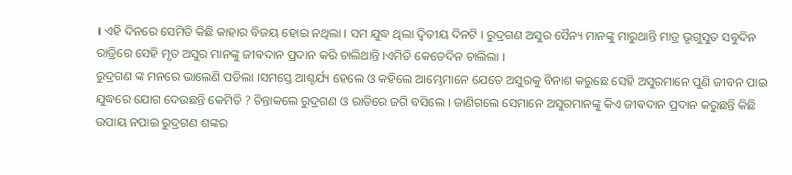। ଏହି ଦିନରେ ସେମିତି କିଛି କାହାର ବିଜୟ ହୋଇ ନଥିଲା । ସମ ଯୁଦ୍ଧ ଥିଲା ଦ୍ଵିତୀୟ ଦିନଟି । ରୁଦ୍ରଗଣ ଅସୁର ସୈନ୍ୟ ମାନଙ୍କୁ ମାରୁଥାନ୍ତି ମାତ୍ର ଭୃଗୁସୁତ ସବୁଦିନ ରାତ୍ରିରେ ସେହି ମୃତ ଅସୁର ମାନଙ୍କୁ ଜୀଵଦାନ ପ୍ରଦାନ କରି ଚାଲିଥାନ୍ତି ।ଏମିତି କେତେଦିନ ଚାଲିଲା ।
ରୁଦ୍ରଗଣ ଙ୍କ ମନରେ ଭାଲେଣି ପଡିଲା ।ସମସ୍ତେ ଆଶ୍ଚର୍ଯ୍ୟ ହେଲେ ଓ କହିଲେ ଆମ୍ଭେମାନେ ଯେତେ ଅସୁରକୁ ବିନାଶ କରୁଛେ ସେହି ଅସୁରମାନେ ପୁଣି ଜୀବନ ପାଇ ଯୁଦ୍ଧରେ ଯୋଗ ଦେଉଛନ୍ତି କେମିତି ? ଚିନ୍ତାକଲେ ରୁଦ୍ରଗଣ ଓ ରାତିରେ ଜଗି ବସିଲେ । ଜାଣିଗଲେ ସେମାନେ ଅସୁରମାନଙ୍କୁ କିଏ ଜୀଵଦାନ ପ୍ରଦାନ କରୁଛନ୍ତି କିଛି ଉପାୟ ନପାଇ ରୁଦ୍ରଗଣ ଶଙ୍କର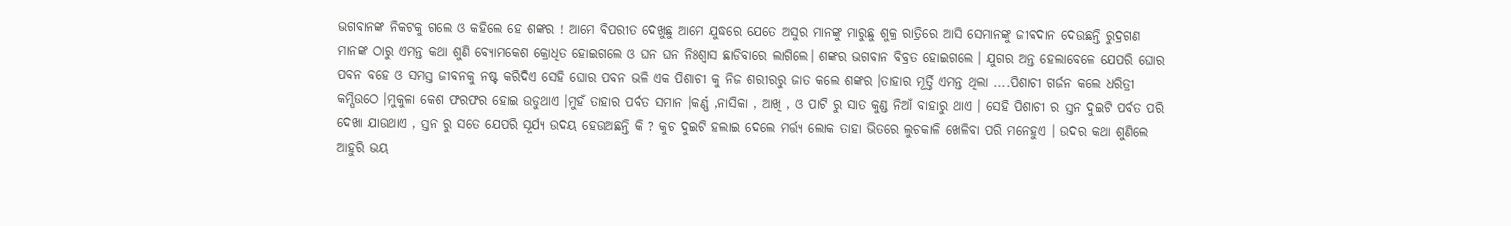ଭଗବାନଙ୍କ ନିକଟକୁ ଗଲେ ଓ କହିଲେ ହେ ଶଙ୍କର ! ଆମେ ବିପରୀତ ଦେଖୁଛୁ ଆମେ ଯୁଦ୍ଧରେ ଯେତେ ଅସୁର ମାନଙ୍କୁ ମାରୁଛୁ ଶୁକ୍ର ରାତ୍ରିରେ ଆସି ସେମାନଙ୍କୁ ଜୀଵଦାନ ଦେଉଛନ୍ତି ରୁଦ୍ରଗଣ ମାନଙ୍କ ଠାରୁ ଏମନ୍ତ କଥା ଶୁଣି ବ୍ୟୋମକେଶ କ୍ରୋଧିତ ହୋଇଗଲେ ଓ ଘନ ଘନ ନିଃଶ୍ବାସ ଛାଡିବାରେ ଲାଗିଲେ। ଶଙ୍କର ଭଗବାନ ବିବ୍ରତ ହୋଇଗଲେ । ଯୁଗର ଅନ୍ତ ହେଲାବେଳେ ଯେପରି ଘୋର ପବନ ବହେ ଓ ସମସ୍ତ ଜୀବନକୁ ନଷ୍ଟ କରିଦିଏ ସେହି ଘୋର ପବନ ଭଳି ଏକ ପିଶାଚୀ କୁ ନିଜ ଶରୀରରୁ ଜାତ କଲେ ଶଙ୍କର ।ତାହାର ମୂର୍ତ୍ତି ଏମନ୍ତ ଥିଲା ....ପିଶାଚୀ ଗର୍ଜନ କଲେ ଧରିତ୍ରୀ କମ୍ପିଉଠେ ।ମୁକୁଳା କେଶ ଫରଫର ହୋଇ ଉଡୁଥାଏ ।ମୁହଁ ତାହାର ପର୍ବତ ସମାନ ।କର୍ଣ୍ଣ ,ନାସିକା , ଆଖି , ଓ ପାଟି ରୁ ସାତ କୁଣ୍ଡ ନିଆଁ ବାହାରୁ ଥାଏ । ସେହି ପିଶାଚୀ ର ସ୍ତନ ଦୁଇଟି ପର୍ବତ ପରି ଦେଖା ଯାଉଥାଏ , ସ୍ତନ ରୁ ସତେ ଯେପରି ସୂର୍ଯ୍ୟ ଉଦୟ ହେଉଅଛନ୍ତି କି ? କୁଚ ଦୁଇଟି ହଲାଇ ଦେଲେ ମର୍ତ୍ତ୍ୟ ଲୋକ ତାହା ଭିତରେ ଲୁଚକାଳି ଖେଳିବା ପରି ମନେହୁଏ । ଉଦର କଥା ଶୁଣିଲେ ଆହୁରି ଭୟ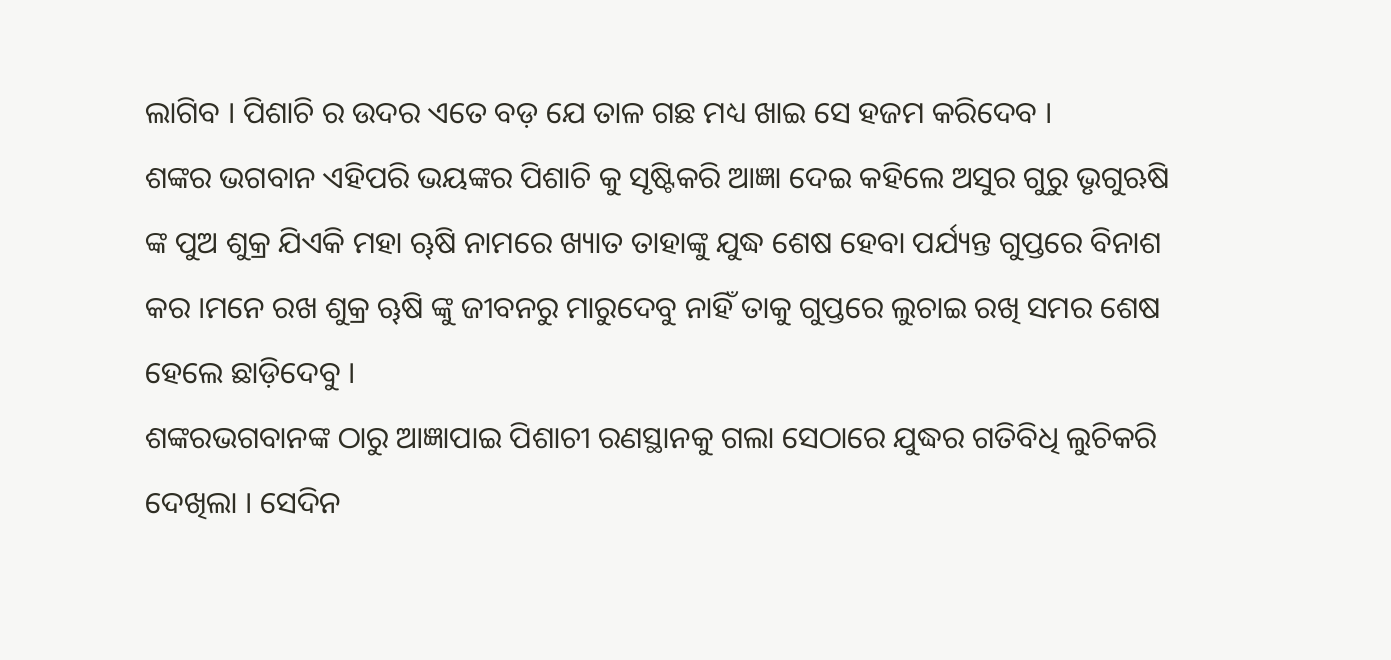ଲାଗିବ । ପିଶାଚି ର ଉଦର ଏତେ ବଡ଼ ଯେ ତାଳ ଗଛ ମଧ୍ୟ ଖାଇ ସେ ହଜମ କରିଦେବ ।
ଶଙ୍କର ଭଗବାନ ଏହିପରି ଭୟଙ୍କର ପିଶାଚି କୁ ସୃଷ୍ଟିକରି ଆଜ୍ଞା ଦେଇ କହିଲେ ଅସୁର ଗୁରୁ ଭୃଗୁଋଷି ଙ୍କ ପୁଅ ଶୁକ୍ର ଯିଏକି ମହା ୠଷି ନାମରେ ଖ୍ୟାତ ତାହାଙ୍କୁ ଯୁଦ୍ଧ ଶେଷ ହେବା ପର୍ଯ୍ୟନ୍ତ ଗୁପ୍ତରେ ବିନାଶ କର ।ମନେ ରଖ ଶୁକ୍ର ୠଷି ଙ୍କୁ ଜୀବନରୁ ମାରୁଦେବୁ ନାହିଁ ତାକୁ ଗୁପ୍ତରେ ଲୁଚାଇ ରଖି ସମର ଶେଷ ହେଲେ ଛାଡ଼ିଦେବୁ ।
ଶଙ୍କରଭଗବାନଙ୍କ ଠାରୁ ଆଜ୍ଞାପାଇ ପିଶାଚୀ ରଣସ୍ଥାନକୁ ଗଲା ସେଠାରେ ଯୁଦ୍ଧର ଗତିବିଧି ଲୁଚିକରି ଦେଖିଲା । ସେଦିନ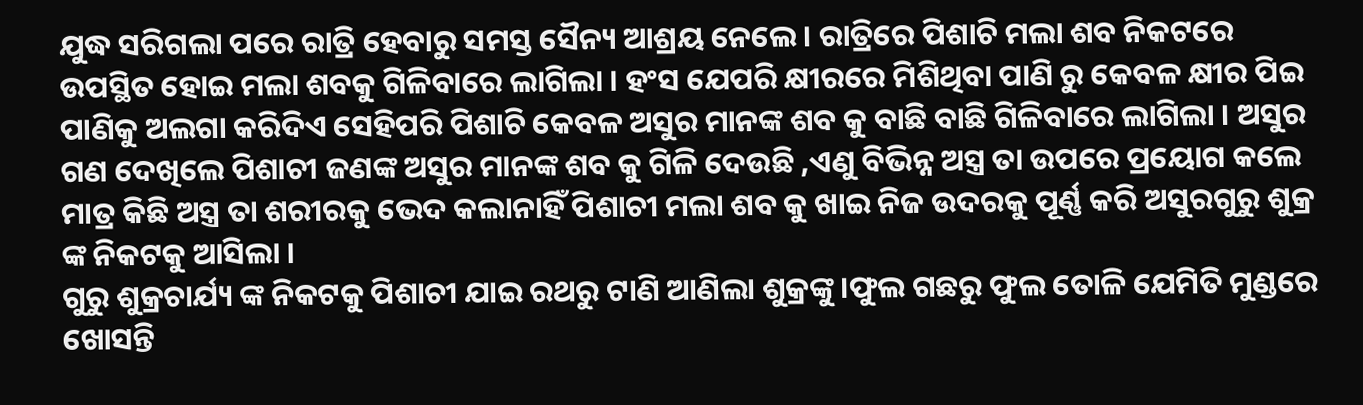ଯୁଦ୍ଧ ସରିଗଲା ପରେ ରାତ୍ରି ହେବାରୁ ସମସ୍ତ ସୈନ୍ୟ ଆଶ୍ରୟ ନେଲେ । ରାତ୍ରିରେ ପିଶାଚି ମଲା ଶବ ନିକଟରେ ଉପସ୍ଥିତ ହୋଇ ମଲା ଶବକୁ ଗିଳିବାରେ ଲାଗିଲା । ହଂସ ଯେପରି କ୍ଷୀରରେ ମିଶିଥିବା ପାଣି ରୁ କେବଳ କ୍ଷୀର ପିଇ ପାଣିକୁ ଅଲଗା କରିଦିଏ ସେହିପରି ପିଶାଚି କେବଳ ଅସୁର ମାନଙ୍କ ଶବ କୁ ବାଛି ବାଛି ଗିଳିବାରେ ଲାଗିଲା । ଅସୁର ଗଣ ଦେଖିଲେ ପିଶାଚୀ ଜଣଙ୍କ ଅସୁର ମାନଙ୍କ ଶବ କୁ ଗିଳି ଦେଉଛି ,ଏଣୁ ବିଭିନ୍ନ ଅସ୍ତ୍ର ତା ଉପରେ ପ୍ରୟୋଗ କଲେ ମାତ୍ର କିଛି ଅସ୍ତ୍ର ତା ଶରୀରକୁ ଭେଦ କଲାନାହିଁ ପିଶାଚୀ ମଲା ଶବ କୁ ଖାଇ ନିଜ ଉଦରକୁ ପୂର୍ଣ୍ଣ କରି ଅସୁରଗୁରୁ ଶୁକ୍ର ଙ୍କ ନିକଟକୁ ଆସିଲା ।
ଗୁରୁ ଶୁକ୍ରଚାର୍ଯ୍ୟ ଙ୍କ ନିକଟକୁ ପିଶାଚୀ ଯାଇ ରଥରୁ ଟାଣି ଆଣିଲା ଶୁକ୍ରଙ୍କୁ ।ଫୁଲ ଗଛରୁ ଫୁଲ ତୋଳି ଯେମିତି ମୁଣ୍ଡରେ ଖୋସନ୍ତି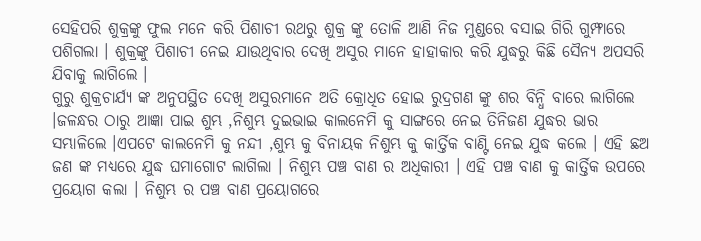ସେହିପରି ଶୁକ୍ରଙ୍କୁ ଫୁଲ ମନେ କରି ପିଶାଚୀ ରଥରୁ ଶୁକ୍ର ଙ୍କୁ ତୋଳି ଆଣି ନିଜ ମୁଣ୍ଡରେ ବସାଇ ଗିରି ଗୁମ୍ଫାରେ ପଶିଗଲା । ଶୁକ୍ରଙ୍କୁ ପିଶାଚୀ ନେଇ ଯାଉଥିବାର ଦେଖି ଅସୁର ମାନେ ହାହାକାର କରି ଯୁଦ୍ଧରୁ କିଛି ସୈନ୍ୟ ଅପସରି ଯିବାକୁ ଲାଗିଲେ ।
ଗୁରୁ ଶୁକ୍ରଚାର୍ଯ୍ୟ ଙ୍କ ଅନୁପସ୍ଥିତ ଦେଖି ଅସୁରମାନେ ଅତି କ୍ରୋଧିତ ହୋଇ ରୁଦ୍ରଗଣ ଙ୍କୁ ଶର ବିନ୍ଧି ବାରେ ଲାଗିଲେ ।ଜଳନ୍ଧର ଠାରୁ ଆଜ୍ଞା ପାଇ ଶୁମ୍ଭ ,ନିଶୁମ୍ଭ ଦୁଇଭାଇ କାଲନେମି କୁ ସାଙ୍ଗରେ ନେଇ ତିନିଜଣ ଯୁଦ୍ଧର ଭାର ସମ୍ଭାଳିଲେ ।ଏପଟେ କାଲନେମି କୁ ନନ୍ଦୀ ,ଶୁମ୍ଭ କୁ ବିନାୟକ ନିଶୁମ୍ଭ କୁ କାର୍ତ୍ତିକ ବାଣ୍ଟି ନେଇ ଯୁଦ୍ଧ କଲେ । ଏହି ଛଅ ଜଣ ଙ୍କ ମଧ୍ୟରେ ଯୁଦ୍ଧ ଘମାଗୋଟ ଲାଗିଲା । ନିଶୁମ୍ଭ ପଞ୍ଚ ବାଣ ର ଅଧିକାରୀ । ଏହି ପଞ୍ଚ ବାଣ କୁ କାର୍ତ୍ତିକ ଉପରେ ପ୍ରୟୋଗ କଲା । ନିଶୁମ୍ଭ ର ପଞ୍ଚ ବାଣ ପ୍ରୟୋଗରେ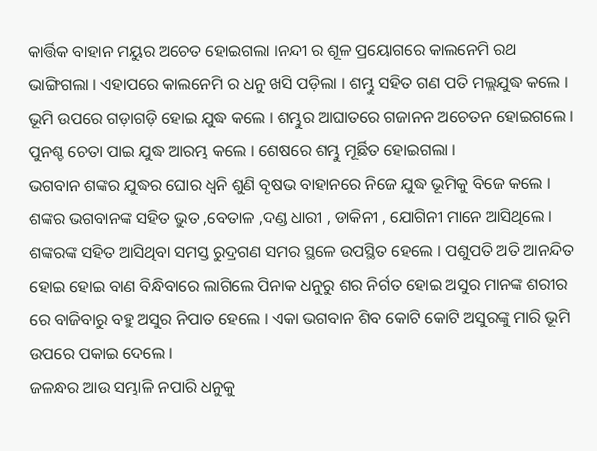କାର୍ତ୍ତିକ ବାହାନ ମୟୁର ଅଚେତ ହୋଇଗଲା ।ନନ୍ଦୀ ର ଶୂଳ ପ୍ରୟୋଗରେ କାଲନେମି ରଥ ଭାଙ୍ଗିଗଲା । ଏହାପରେ କାଲନେମି ର ଧନୁ ଖସି ପଡ଼ିଲା । ଶମ୍ଭୁ ସହିତ ଗଣ ପତି ମଲ୍ଲଯୁଦ୍ଧ କଲେ । ଭୂମି ଉପରେ ଗଡ଼ାଗଡ଼ି ହୋଇ ଯୁଦ୍ଧ କଲେ । ଶମ୍ଭୁର ଆଘାତରେ ଗଜାନନ ଅଚେତନ ହୋଇଗଲେ । ପୁନଶ୍ଚ ଚେତା ପାଇ ଯୁଦ୍ଧ ଆରମ୍ଭ କଲେ । ଶେଷରେ ଶମ୍ଭୁ ମୂର୍ଛିତ ହୋଇଗଲା ।
ଭଗବାନ ଶଙ୍କର ଯୁଦ୍ଧର ଘୋର ଧ୍ୱନି ଶୁଣି ବୃଷଭ ବାହାନରେ ନିଜେ ଯୁଦ୍ଧ ଭୂମିକୁ ବିଜେ କଲେ । ଶଙ୍କର ଭଗବାନଙ୍କ ସହିତ ଭୁତ ,ବେତାଳ ,ଦଣ୍ଡ ଧାରୀ , ଡାକିନୀ , ଯୋଗିନୀ ମାନେ ଆସିଥିଲେ । ଶଙ୍କରଙ୍କ ସହିତ ଆସିଥିବା ସମସ୍ତ ରୁଦ୍ରଗଣ ସମର ସ୍ଥଳେ ଉପସ୍ଥିତ ହେଲେ । ପଶୁପତି ଅତି ଆନନ୍ଦିତ ହୋଇ ହୋଇ ବାଣ ବିନ୍ଧିବାରେ ଲାଗିଲେ ପିନାକ ଧନୁରୁ ଶର ନିର୍ଗତ ହୋଇ ଅସୁର ମାନଙ୍କ ଶରୀର ରେ ବାଜିବାରୁ ବହୁ ଅସୁର ନିପାତ ହେଲେ । ଏକା ଭଗବାନ ଶିବ କୋଟି କୋଟି ଅସୁରଙ୍କୁ ମାରି ଭୂମି ଉପରେ ପକାଇ ଦେଲେ ।
ଜଳନ୍ଧର ଆଉ ସମ୍ଭାଳି ନପାରି ଧନୁକୁ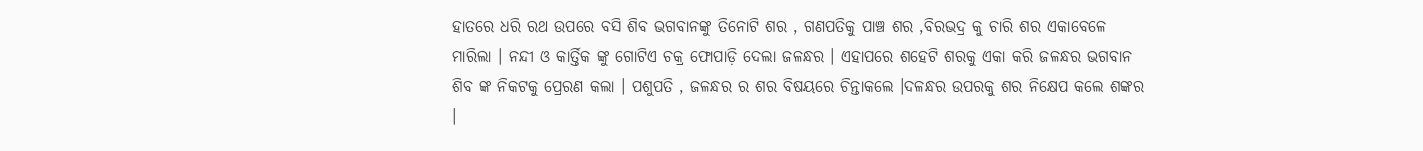ହାତରେ ଧରି ରଥ ଉପରେ ବସି ଶିବ ଭଗବାନଙ୍କୁ ତିନୋଟି ଶର , ଗଣପତିକୁ ପାଞ୍ଚ ଶର ,ବିରଭଦ୍ର କୁ ଚାରି ଶର ଏକାବେଳେ ମାରିଲା । ନନ୍ଦୀ ଓ କାର୍ତ୍ତିକ ଙ୍କୁ ଗୋଟିଏ ଚକ୍ର ଫୋପାଡ଼ି ଦେଲା ଜଳନ୍ଧର । ଏହାପରେ ଶହେଟି ଶରକୁ ଏକା କରି ଜଳନ୍ଧର ଭଗବାନ ଶିବ ଙ୍କ ନିକଟକୁ ପ୍ରେରଣ କଲା । ପଶୁପତି , ଜଳନ୍ଧର ର ଶର ବିଷୟରେ ଚିନ୍ତାକଲେ ।ଦଳନ୍ଧର ଉପରକୁ ଶର ନିକ୍ଷେପ କଲେ ଶଙ୍କର ।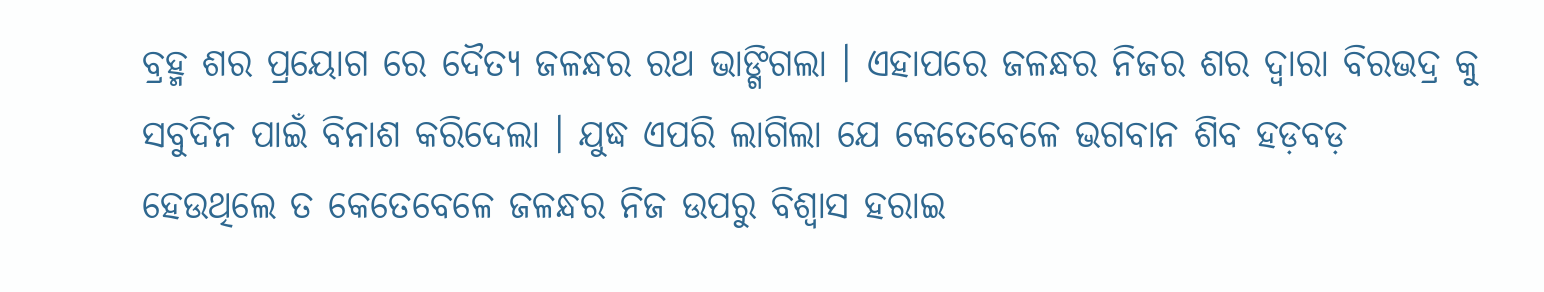ବ୍ରହ୍ମ ଶର ପ୍ରୟୋଗ ରେ ଦୈତ୍ୟ ଜଳନ୍ଧର ରଥ ଭାଙ୍ଗିଗଲା । ଏହାପରେ ଜଳନ୍ଧର ନିଜର ଶର ଦ୍ୱାରା ବିରଭଦ୍ର କୁ ସବୁଦିନ ପାଇଁ ବିନାଶ କରିଦେଲା । ଯୁଦ୍ଧ ଏପରି ଲାଗିଲା ଯେ କେତେବେଳେ ଭଗବାନ ଶିବ ହଡ଼ବଡ଼ ହେଉଥିଲେ ତ କେତେବେଳେ ଜଳନ୍ଧର ନିଜ ଉପରୁ ବିଶ୍ୱାସ ହରାଇ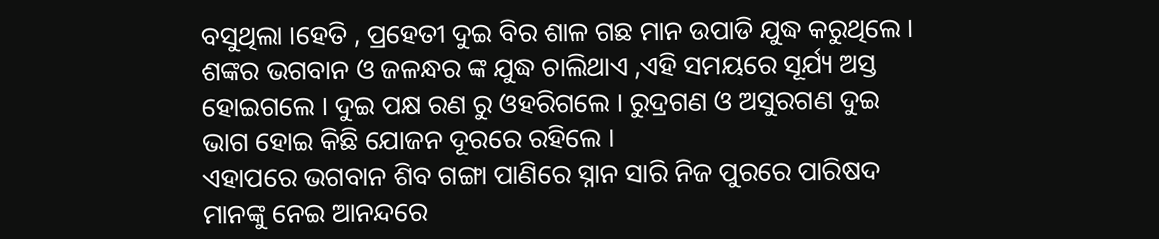ବସୁଥିଲା ।ହେତି , ପ୍ରହେତୀ ଦୁଇ ବିର ଶାଳ ଗଛ ମାନ ଉପାଡି ଯୁଦ୍ଧ କରୁଥିଲେ । ଶଙ୍କର ଭଗବାନ ଓ ଜଳନ୍ଧର ଙ୍କ ଯୁଦ୍ଧ ଚାଲିଥାଏ ,ଏହି ସମୟରେ ସୂର୍ଯ୍ୟ ଅସ୍ତ ହୋଇଗଲେ । ଦୁଇ ପକ୍ଷ ରଣ ରୁ ଓହରିଗଲେ । ରୁଦ୍ରଗଣ ଓ ଅସୁରଗଣ ଦୁଇ ଭାଗ ହୋଇ କିଛି ଯୋଜନ ଦୂରରେ ରହିଲେ ।
ଏହାପରେ ଭଗବାନ ଶିବ ଗଙ୍ଗା ପାଣିରେ ସ୍ନାନ ସାରି ନିଜ ପୁରରେ ପାରିଷଦ ମାନଙ୍କୁ ନେଇ ଆନନ୍ଦରେ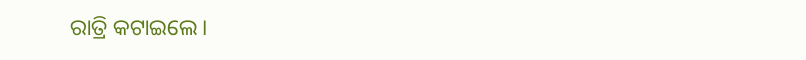ରାତ୍ରି କଟାଇଲେ।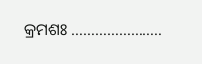କ୍ରମଶଃ …………………..